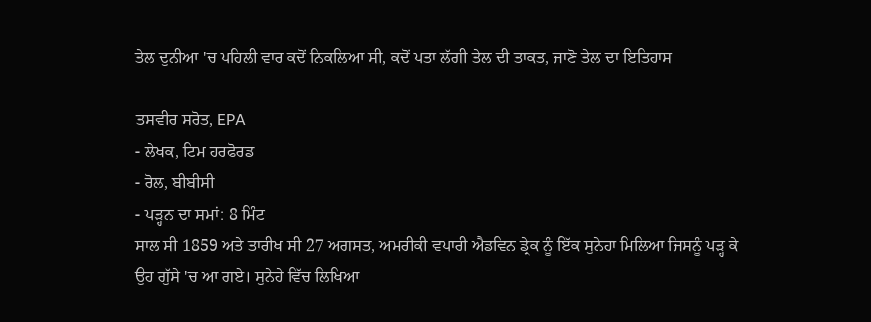ਤੇਲ ਦੁਨੀਆ 'ਚ ਪਹਿਲੀ ਵਾਰ ਕਦੋਂ ਨਿਕਲਿਆ ਸੀ, ਕਦੋਂ ਪਤਾ ਲੱਗੀ ਤੇਲ ਦੀ ਤਾਕਤ, ਜਾਣੋ ਤੇਲ ਦਾ ਇਤਿਹਾਸ

ਤਸਵੀਰ ਸਰੋਤ, EPA
- ਲੇਖਕ, ਟਿਮ ਹਰਫੋਰਡ
- ਰੋਲ, ਬੀਬੀਸੀ
- ਪੜ੍ਹਨ ਦਾ ਸਮਾਂ: 8 ਮਿੰਟ
ਸਾਲ ਸੀ 1859 ਅਤੇ ਤਾਰੀਖ ਸੀ 27 ਅਗਸਤ, ਅਮਰੀਕੀ ਵਪਾਰੀ ਐਡਵਿਨ ਡ੍ਰੇਕ ਨੂੰ ਇੱਕ ਸੁਨੇਹਾ ਮਿਲਿਆ ਜਿਸਨੂੰ ਪੜ੍ਹ ਕੇ ਉਹ ਗੁੱਸੇ 'ਚ ਆ ਗਏ। ਸੁਨੇਹੇ ਵਿੱਚ ਲਿਖਿਆ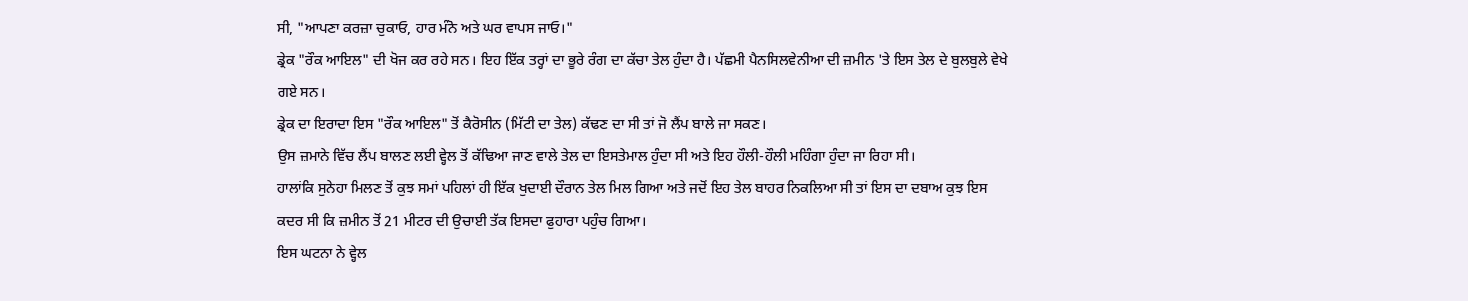ਸੀ, "ਆਪਣਾ ਕਰਜ਼ਾ ਚੁਕਾਓ, ਹਾਰ ਮੰਨੋ ਅਤੇ ਘਰ ਵਾਪਸ ਜਾਓ।"
ਡ੍ਰੇਕ "ਰੌਕ ਆਇਲ" ਦੀ ਖੋਜ ਕਰ ਰਹੇ ਸਨ। ਇਹ ਇੱਕ ਤਰ੍ਹਾਂ ਦਾ ਭੂਰੇ ਰੰਗ ਦਾ ਕੱਚਾ ਤੇਲ ਹੁੰਦਾ ਹੈ। ਪੱਛਮੀ ਪੈਨਸਿਲਵੇਨੀਆ ਦੀ ਜ਼ਮੀਨ 'ਤੇ ਇਸ ਤੇਲ ਦੇ ਬੁਲਬੁਲੇ ਵੇਖੇ ਗਏ ਸਨ।
ਡ੍ਰੇਕ ਦਾ ਇਰਾਦਾ ਇਸ "ਰੌਕ ਆਇਲ" ਤੋਂ ਕੈਰੋਸੀਨ (ਮਿੱਟੀ ਦਾ ਤੇਲ) ਕੱਢਣ ਦਾ ਸੀ ਤਾਂ ਜੋ ਲੈਂਪ ਬਾਲੇ ਜਾ ਸਕਣ।
ਉਸ ਜ਼ਮਾਨੇ ਵਿੱਚ ਲੈਂਪ ਬਾਲਣ ਲਈ ਵ੍ਹੇਲ ਤੋਂ ਕੱਢਿਆ ਜਾਣ ਵਾਲੇ ਤੇਲ ਦਾ ਇਸਤੇਮਾਲ ਹੁੰਦਾ ਸੀ ਅਤੇ ਇਹ ਹੌਲੀ-ਹੌਲੀ ਮਹਿੰਗਾ ਹੁੰਦਾ ਜਾ ਰਿਹਾ ਸੀ।
ਹਾਲਾਂਕਿ ਸੁਨੇਹਾ ਮਿਲਣ ਤੋਂ ਕੁਝ ਸਮਾਂ ਪਹਿਲਾਂ ਹੀ ਇੱਕ ਖੁਦਾਈ ਦੌਰਾਨ ਤੇਲ ਮਿਲ ਗਿਆ ਅਤੇ ਜਦੋਂ ਇਹ ਤੇਲ ਬਾਹਰ ਨਿਕਲਿਆ ਸੀ ਤਾਂ ਇਸ ਦਾ ਦਬਾਅ ਕੁਝ ਇਸ ਕਦਰ ਸੀ ਕਿ ਜ਼ਮੀਨ ਤੋਂ 21 ਮੀਟਰ ਦੀ ਉਚਾਈ ਤੱਕ ਇਸਦਾ ਫੁਹਾਰਾ ਪਹੁੰਚ ਗਿਆ।
ਇਸ ਘਟਨਾ ਨੇ ਵ੍ਹੇਲ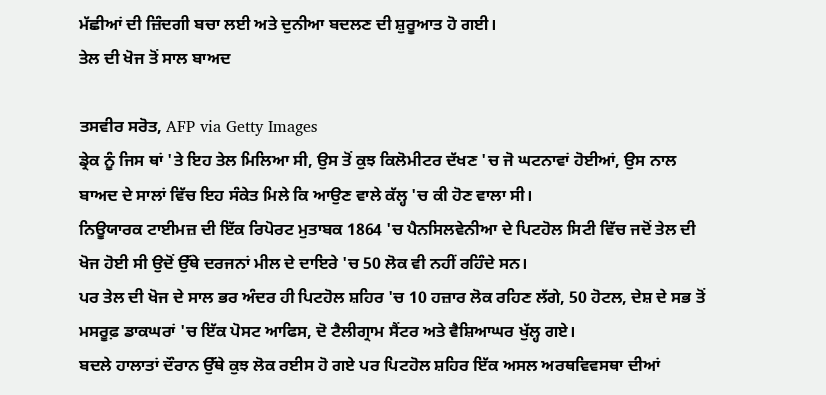ਮੱਛੀਆਂ ਦੀ ਜ਼ਿੰਦਗੀ ਬਚਾ ਲਈ ਅਤੇ ਦੁਨੀਆ ਬਦਲਣ ਦੀ ਸ਼ੁਰੂਆਤ ਹੋ ਗਈ।
ਤੇਲ ਦੀ ਖੋਜ ਤੋਂ ਸਾਲ ਬਾਅਦ

ਤਸਵੀਰ ਸਰੋਤ, AFP via Getty Images
ਡ੍ਰੇਕ ਨੂੰ ਜਿਸ ਥਾਂ 'ਤੇ ਇਹ ਤੇਲ ਮਿਲਿਆ ਸੀ, ਉਸ ਤੋਂ ਕੁਝ ਕਿਲੋਮੀਟਰ ਦੱਖਣ 'ਚ ਜੋ ਘਟਨਾਵਾਂ ਹੋਈਆਂ, ਉਸ ਨਾਲ ਬਾਅਦ ਦੇ ਸਾਲਾਂ ਵਿੱਚ ਇਹ ਸੰਕੇਤ ਮਿਲੇ ਕਿ ਆਉਣ ਵਾਲੇ ਕੱਲ੍ਹ 'ਚ ਕੀ ਹੋਣ ਵਾਲਾ ਸੀ।
ਨਿਊਯਾਰਕ ਟਾਈਮਜ਼ ਦੀ ਇੱਕ ਰਿਪੋਰਟ ਮੁਤਾਬਕ 1864 'ਚ ਪੈਨਸਿਲਵੇਨੀਆ ਦੇ ਪਿਟਹੋਲ ਸਿਟੀ ਵਿੱਚ ਜਦੋਂ ਤੇਲ ਦੀ ਖੋਜ ਹੋਈ ਸੀ ਉਦੋਂ ਉੱਥੇ ਦਰਜਨਾਂ ਮੀਲ ਦੇ ਦਾਇਰੇ 'ਚ 50 ਲੋਕ ਵੀ ਨਹੀਂ ਰਹਿੰਦੇ ਸਨ।
ਪਰ ਤੇਲ ਦੀ ਖੋਜ ਦੇ ਸਾਲ ਭਰ ਅੰਦਰ ਹੀ ਪਿਟਹੋਲ ਸ਼ਹਿਰ 'ਚ 10 ਹਜ਼ਾਰ ਲੋਕ ਰਹਿਣ ਲੱਗੇ, 50 ਹੋਟਲ, ਦੇਸ਼ ਦੇ ਸਭ ਤੋਂ ਮਸਰੂਫ਼ ਡਾਕਘਰਾਂ 'ਚ ਇੱਕ ਪੋਸਟ ਆਫਿਸ, ਦੋ ਟੈਲੀਗ੍ਰਾਮ ਸੈਂਟਰ ਅਤੇ ਵੈਸ਼ਿਆਘਰ ਖੁੱਲ੍ਹ ਗਏ।
ਬਦਲੇ ਹਾਲਾਤਾਂ ਦੌਰਾਨ ਉੱਥੇ ਕੁਝ ਲੋਕ ਰਈਸ ਹੋ ਗਏ ਪਰ ਪਿਟਹੋਲ ਸ਼ਹਿਰ ਇੱਕ ਅਸਲ ਅਰਥਵਿਵਸਥਾ ਦੀਆਂ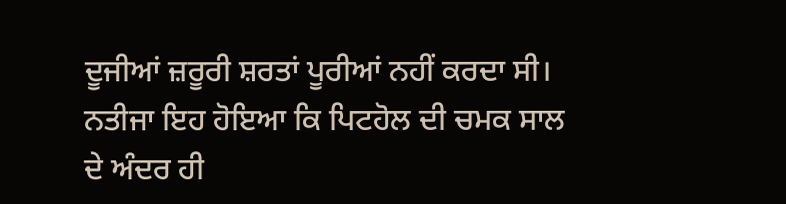ਦੂਜੀਆਂ ਜ਼ਰੂਰੀ ਸ਼ਰਤਾਂ ਪੂਰੀਆਂ ਨਹੀਂ ਕਰਦਾ ਸੀ। ਨਤੀਜਾ ਇਹ ਹੋਇਆ ਕਿ ਪਿਟਹੋਲ ਦੀ ਚਮਕ ਸਾਲ ਦੇ ਅੰਦਰ ਹੀ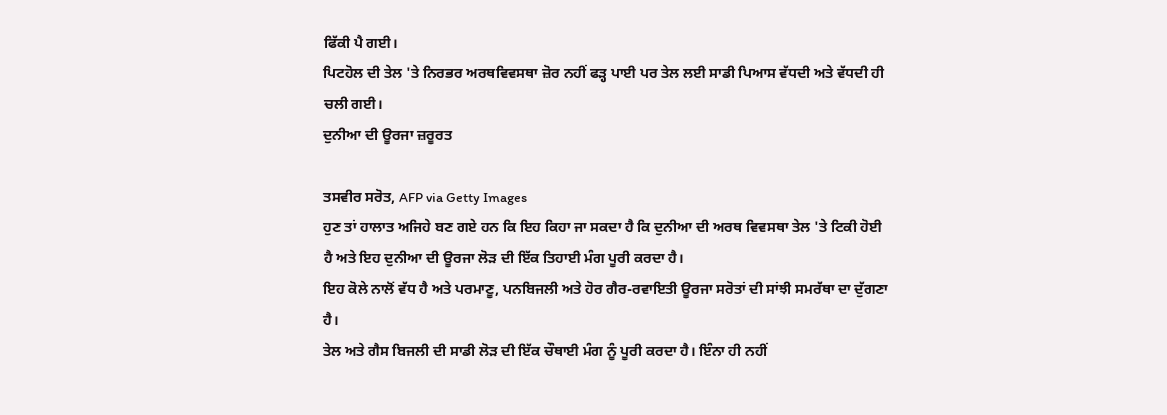ਫਿੱਕੀ ਪੈ ਗਈ।
ਪਿਟਹੋਲ ਦੀ ਤੇਲ 'ਤੇ ਨਿਰਭਰ ਅਰਥਵਿਵਸਥਾ ਜ਼ੋਰ ਨਹੀਂ ਫੜ੍ਹ ਪਾਈ ਪਰ ਤੇਲ ਲਈ ਸਾਡੀ ਪਿਆਸ ਵੱਧਦੀ ਅਤੇ ਵੱਧਦੀ ਹੀ ਚਲੀ ਗਈ।
ਦੁਨੀਆ ਦੀ ਊਰਜਾ ਜ਼ਰੂਰਤ

ਤਸਵੀਰ ਸਰੋਤ, AFP via Getty Images
ਹੁਣ ਤਾਂ ਹਾਲਾਤ ਅਜਿਹੇ ਬਣ ਗਏ ਹਨ ਕਿ ਇਹ ਕਿਹਾ ਜਾ ਸਕਦਾ ਹੈ ਕਿ ਦੁਨੀਆ ਦੀ ਅਰਥ ਵਿਵਸਥਾ ਤੇਲ 'ਤੇ ਟਿਕੀ ਹੋਈ ਹੈ ਅਤੇ ਇਹ ਦੁਨੀਆ ਦੀ ਊਰਜਾ ਲੋੜ ਦੀ ਇੱਕ ਤਿਹਾਈ ਮੰਗ ਪੂਰੀ ਕਰਦਾ ਹੈ।
ਇਹ ਕੋਲੇ ਨਾਲੋਂ ਵੱਧ ਹੈ ਅਤੇ ਪਰਮਾਣੂ, ਪਨਬਿਜਲੀ ਅਤੇ ਹੋਰ ਗੈਰ-ਰਵਾਇਤੀ ਊਰਜਾ ਸਰੋਤਾਂ ਦੀ ਸਾਂਝੀ ਸਮਰੱਥਾ ਦਾ ਦੁੱਗਣਾ ਹੈ।
ਤੇਲ ਅਤੇ ਗੈਸ ਬਿਜਲੀ ਦੀ ਸਾਡੀ ਲੋੜ ਦੀ ਇੱਕ ਚੌਥਾਈ ਮੰਗ ਨੂੰ ਪੂਰੀ ਕਰਦਾ ਹੈ। ਇੰਨਾ ਹੀ ਨਹੀਂ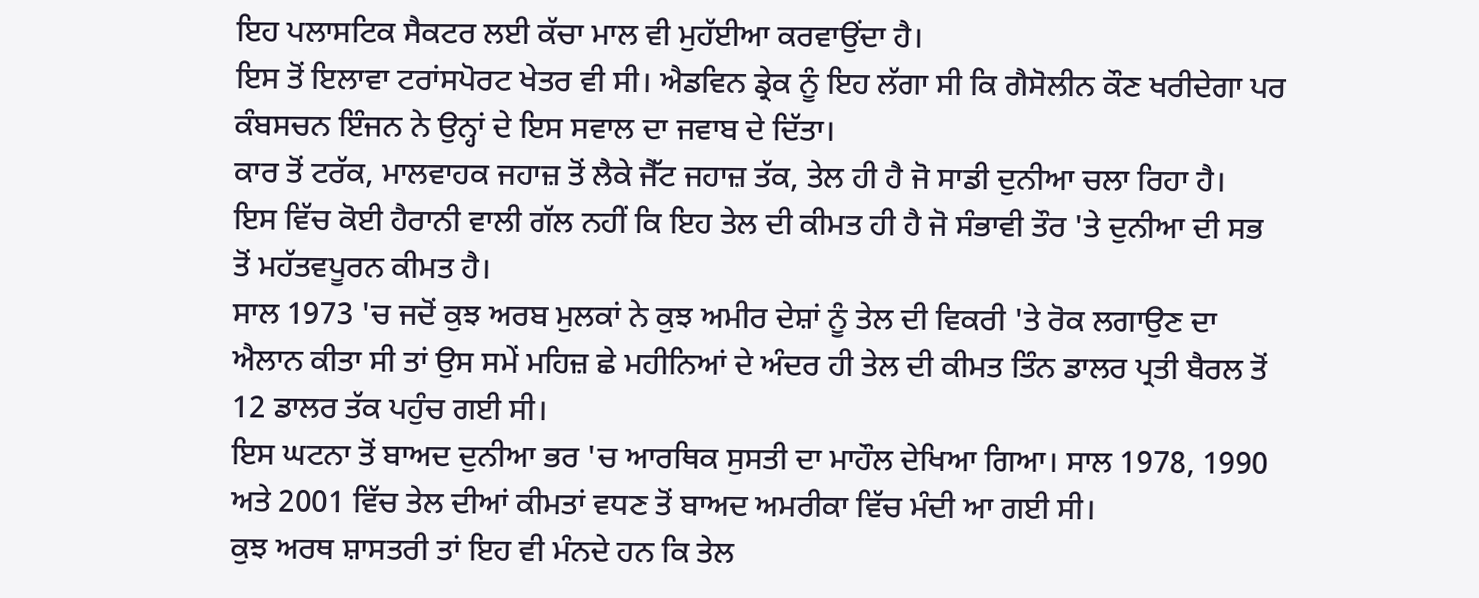ਇਹ ਪਲਾਸਟਿਕ ਸੈਕਟਰ ਲਈ ਕੱਚਾ ਮਾਲ ਵੀ ਮੁਹੱਈਆ ਕਰਵਾਉਂਦਾ ਹੈ।
ਇਸ ਤੋਂ ਇਲਾਵਾ ਟਰਾਂਸਪੋਰਟ ਖੇਤਰ ਵੀ ਸੀ। ਐਡਵਿਨ ਡ੍ਰੇਕ ਨੂੰ ਇਹ ਲੱਗਾ ਸੀ ਕਿ ਗੈਸੋਲੀਨ ਕੌਣ ਖਰੀਦੇਗਾ ਪਰ ਕੰਬਸਚਨ ਇੰਜਨ ਨੇ ਉਨ੍ਹਾਂ ਦੇ ਇਸ ਸਵਾਲ ਦਾ ਜਵਾਬ ਦੇ ਦਿੱਤਾ।
ਕਾਰ ਤੋਂ ਟਰੱਕ, ਮਾਲਵਾਹਕ ਜਹਾਜ਼ ਤੋਂ ਲੈਕੇ ਜੈੱਟ ਜਹਾਜ਼ ਤੱਕ, ਤੇਲ ਹੀ ਹੈ ਜੋ ਸਾਡੀ ਦੁਨੀਆ ਚਲਾ ਰਿਹਾ ਹੈ।
ਇਸ ਵਿੱਚ ਕੋਈ ਹੈਰਾਨੀ ਵਾਲੀ ਗੱਲ ਨਹੀਂ ਕਿ ਇਹ ਤੇਲ ਦੀ ਕੀਮਤ ਹੀ ਹੈ ਜੋ ਸੰਭਾਵੀ ਤੌਰ 'ਤੇ ਦੁਨੀਆ ਦੀ ਸਭ ਤੋਂ ਮਹੱਤਵਪੂਰਨ ਕੀਮਤ ਹੈ।
ਸਾਲ 1973 'ਚ ਜਦੋਂ ਕੁਝ ਅਰਬ ਮੁਲਕਾਂ ਨੇ ਕੁਝ ਅਮੀਰ ਦੇਸ਼ਾਂ ਨੂੰ ਤੇਲ ਦੀ ਵਿਕਰੀ 'ਤੇ ਰੋਕ ਲਗਾਉਣ ਦਾ ਐਲਾਨ ਕੀਤਾ ਸੀ ਤਾਂ ਉਸ ਸਮੇਂ ਮਹਿਜ਼ ਛੇ ਮਹੀਨਿਆਂ ਦੇ ਅੰਦਰ ਹੀ ਤੇਲ ਦੀ ਕੀਮਤ ਤਿੰਨ ਡਾਲਰ ਪ੍ਰਤੀ ਬੈਰਲ ਤੋਂ 12 ਡਾਲਰ ਤੱਕ ਪਹੁੰਚ ਗਈ ਸੀ।
ਇਸ ਘਟਨਾ ਤੋਂ ਬਾਅਦ ਦੁਨੀਆ ਭਰ 'ਚ ਆਰਥਿਕ ਸੁਸਤੀ ਦਾ ਮਾਹੌਲ ਦੇਖਿਆ ਗਿਆ। ਸਾਲ 1978, 1990 ਅਤੇ 2001 ਵਿੱਚ ਤੇਲ ਦੀਆਂ ਕੀਮਤਾਂ ਵਧਣ ਤੋਂ ਬਾਅਦ ਅਮਰੀਕਾ ਵਿੱਚ ਮੰਦੀ ਆ ਗਈ ਸੀ।
ਕੁਝ ਅਰਥ ਸ਼ਾਸਤਰੀ ਤਾਂ ਇਹ ਵੀ ਮੰਨਦੇ ਹਨ ਕਿ ਤੇਲ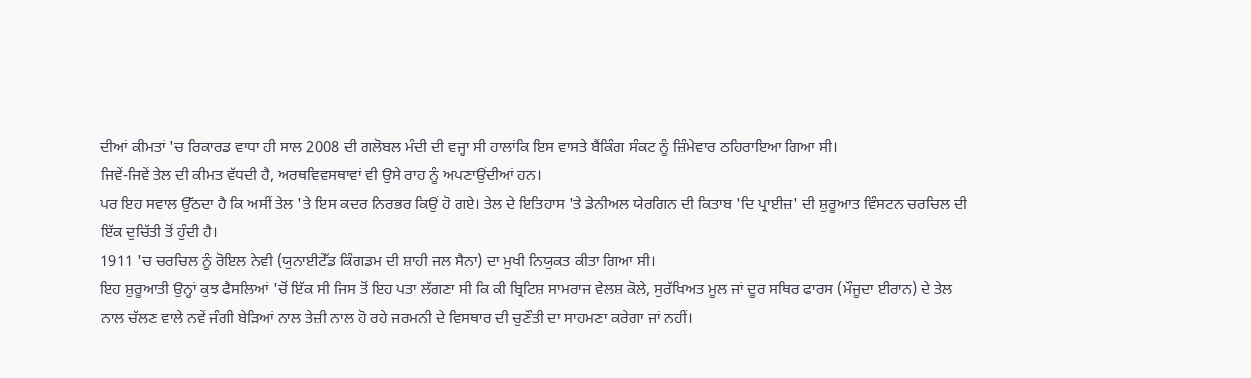ਦੀਆਂ ਕੀਮਤਾਂ 'ਚ ਰਿਕਾਰਡ ਵਾਧਾ ਹੀ ਸਾਲ 2008 ਦੀ ਗਲੋਬਲ ਮੰਦੀ ਦੀ ਵਜ੍ਹਾ ਸੀ ਹਾਲਾਂਕਿ ਇਸ ਵਾਸਤੇ ਬੈਂਕਿੰਗ ਸੰਕਟ ਨੂੰ ਜ਼ਿੰਮੇਵਾਰ ਠਹਿਰਾਇਆ ਗਿਆ ਸੀ।
ਜਿਵੇਂ-ਜਿਵੇਂ ਤੇਲ ਦੀ ਕੀਮਤ ਵੱਧਦੀ ਹੈ, ਅਰਥਵਿਵਸਥਾਵਾਂ ਵੀ ਉਸੇ ਰਾਹ ਨੂੰ ਅਪਣਾਉਂਦੀਆਂ ਹਨ।
ਪਰ ਇਹ ਸਵਾਲ ਉੱਠਦਾ ਹੈ ਕਿ ਅਸੀਂ ਤੇਲ 'ਤੇ ਇਸ ਕਦਰ ਨਿਰਭਰ ਕਿਉਂ ਹੋ ਗਏ। ਤੇਲ ਦੇ ਇਤਿਹਾਸ 'ਤੇ ਡੇਨੀਅਲ ਯੇਰਗਿਨ ਦੀ ਕਿਤਾਬ 'ਦਿ ਪ੍ਰਾਈਜ਼' ਦੀ ਸ਼ੁਰੂਆਤ ਵਿੰਸਟਨ ਚਰਚਿਲ ਦੀ ਇੱਕ ਦੁਚਿੱਤੀ ਤੋਂ ਹੁੰਦੀ ਹੈ।
1911 'ਚ ਚਰਚਿਲ ਨੂੰ ਰੋਇਲ ਨੇਵੀ (ਯੁਨਾਈਟੇੱਡ ਕਿੰਗਡਮ ਦੀ ਸ਼ਾਹੀ ਜਲ ਸੈਨਾ) ਦਾ ਮੁਖੀ ਨਿਯੁਕਤ ਕੀਤਾ ਗਿਆ ਸੀ।
ਇਹ ਸ਼ੁਰੂਆਤੀ ਉਨ੍ਹਾਂ ਕੁਝ ਫੈਸਲਿਆਂ 'ਚੋਂ ਇੱਕ ਸੀ ਜਿਸ ਤੋਂ ਇਹ ਪਤਾ ਲੱਗਣਾ ਸੀ ਕਿ ਕੀ ਬ੍ਰਿਟਿਸ਼ ਸਾਮਰਾਜ ਵੇਲਸ਼ ਕੋਲੇ, ਸੁਰੱਖਿਅਤ ਮੂਲ ਜਾਂ ਦੂਰ ਸਥਿਰ ਫਾਰਸ (ਮੌਜੂਦਾ ਈਰਾਨ) ਦੇ ਤੇਲ ਨਾਲ ਚੱਲਣ ਵਾਲੇ ਨਵੇਂ ਜੰਗੀ ਬੇੜਿਆਂ ਨਾਲ ਤੇਜ਼ੀ ਨਾਲ ਹੋ ਰਹੇ ਜਰਮਨੀ ਦੇ ਵਿਸਥਾਰ ਦੀ ਚੁਣੌਤੀ ਦਾ ਸਾਹਮਣਾ ਕਰੇਗਾ ਜਾਂ ਨਹੀਂ।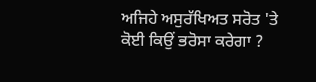ਅਜਿਹੇ ਅਸੁਰੱਖਿਅਤ ਸਰੋਤ 'ਤੇ ਕੋਈ ਕਿਉਂ ਭਰੋਸਾ ਕਰੇਗਾ ?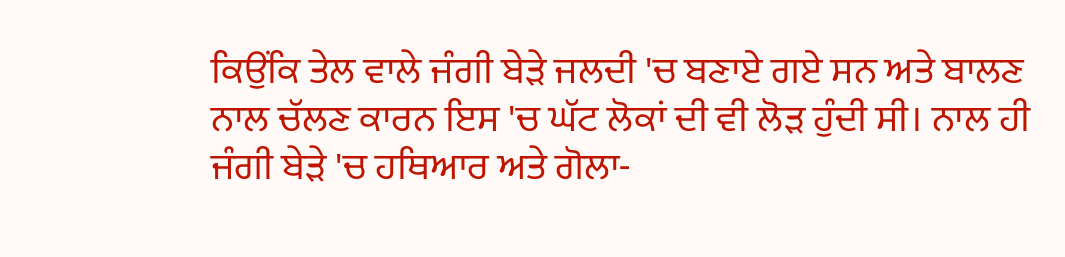ਕਿਉਂਕਿ ਤੇਲ ਵਾਲੇ ਜੰਗੀ ਬੇੜੇ ਜਲਦੀ 'ਚ ਬਣਾਏ ਗਏ ਸਨ ਅਤੇ ਬਾਲਣ ਨਾਲ ਚੱਲਣ ਕਾਰਨ ਇਸ 'ਚ ਘੱਟ ਲੋਕਾਂ ਦੀ ਵੀ ਲੋੜ ਹੁੰਦੀ ਸੀ। ਨਾਲ ਹੀ ਜੰਗੀ ਬੇੜੇ 'ਚ ਹਥਿਆਰ ਅਤੇ ਗੋਲਾ-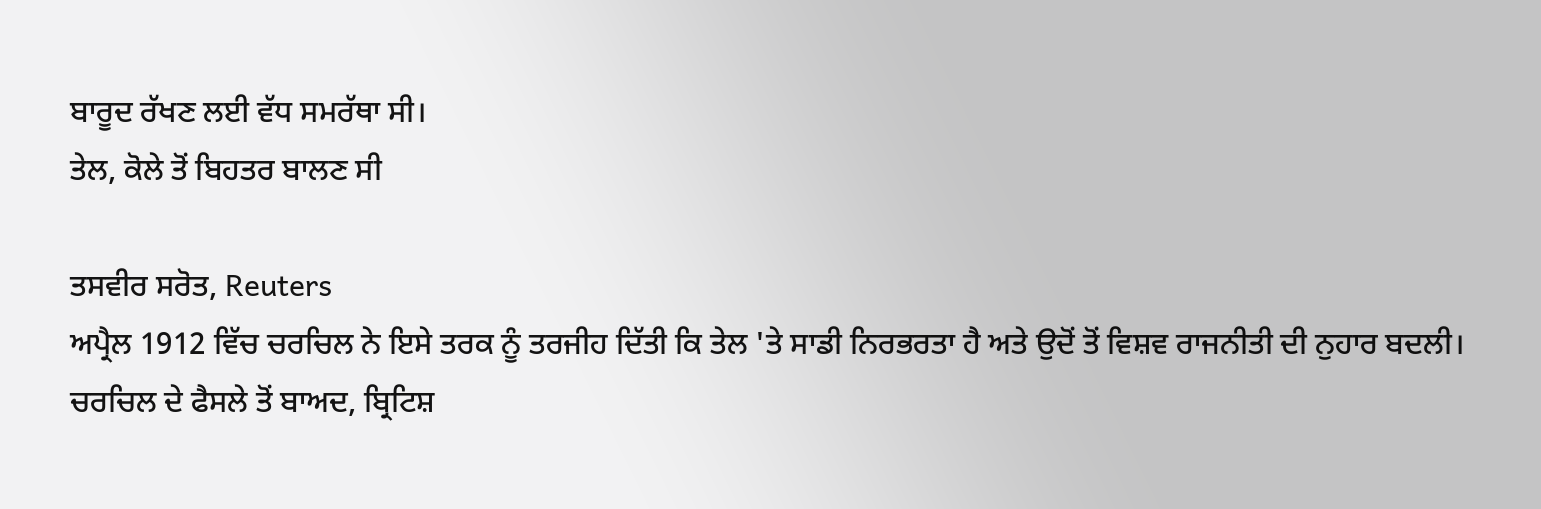ਬਾਰੂਦ ਰੱਖਣ ਲਈ ਵੱਧ ਸਮਰੱਥਾ ਸੀ।
ਤੇਲ, ਕੋਲੇ ਤੋਂ ਬਿਹਤਰ ਬਾਲਣ ਸੀ

ਤਸਵੀਰ ਸਰੋਤ, Reuters
ਅਪ੍ਰੈਲ 1912 ਵਿੱਚ ਚਰਚਿਲ ਨੇ ਇਸੇ ਤਰਕ ਨੂੰ ਤਰਜੀਹ ਦਿੱਤੀ ਕਿ ਤੇਲ 'ਤੇ ਸਾਡੀ ਨਿਰਭਰਤਾ ਹੈ ਅਤੇ ਉਦੋਂ ਤੋਂ ਵਿਸ਼ਵ ਰਾਜਨੀਤੀ ਦੀ ਨੁਹਾਰ ਬਦਲੀ।
ਚਰਚਿਲ ਦੇ ਫੈਸਲੇ ਤੋਂ ਬਾਅਦ, ਬ੍ਰਿਟਿਸ਼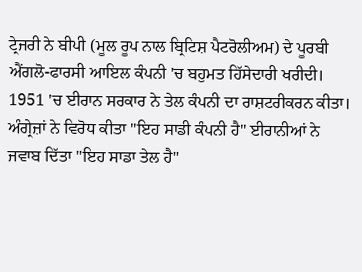ਟ੍ਰੇਜਰੀ ਨੇ ਬੀਪੀ (ਮੂਲ ਰੂਪ ਨਾਲ ਬ੍ਰਿਟਿਸ਼ ਪੈਟਰੋਲੀਅਮ) ਦੇ ਪੂਰਬੀ ਐਂਗਲੋ-ਫਾਰਸੀ ਆਇਲ ਕੰਪਨੀ 'ਚ ਬਹੁਮਤ ਹਿੱਸੇਦਾਰੀ ਖਰੀਦੀ।
1951 'ਚ ਈਰਾਨ ਸਰਕਾਰ ਨੇ ਤੇਲ ਕੰਪਨੀ ਦਾ ਰਾਸ਼ਟਰੀਕਰਨ ਕੀਤਾ। ਅੰਗ੍ਰੇਜ਼ਾਂ ਨੇ ਵਿਰੋਧ ਕੀਤਾ "ਇਹ ਸਾਡੀ ਕੰਪਨੀ ਹੈ" ਈਰਾਨੀਆਂ ਨੇ ਜਵਾਬ ਦਿੱਤਾ "ਇਹ ਸਾਡਾ ਤੇਲ ਹੈ"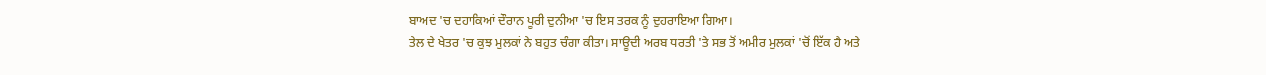ਬਾਅਦ 'ਚ ਦਹਾਕਿਆਂ ਦੌਰਾਨ ਪੂਰੀ ਦੁਨੀਆ 'ਚ ਇਸ ਤਰਕ ਨੂੰ ਦੁਹਰਾਇਆ ਗਿਆ।
ਤੇਲ ਦੇ ਖੇਤਰ 'ਚ ਕੁਝ ਮੁਲਕਾਂ ਨੇ ਬਹੁਤ ਚੰਗਾ ਕੀਤਾ। ਸਾਊਦੀ ਅਰਬ ਧਰਤੀ 'ਤੇ ਸਭ ਤੋਂ ਅਮੀਰ ਮੁਲਕਾਂ 'ਚੋਂ ਇੱਕ ਹੈ ਅਤੇ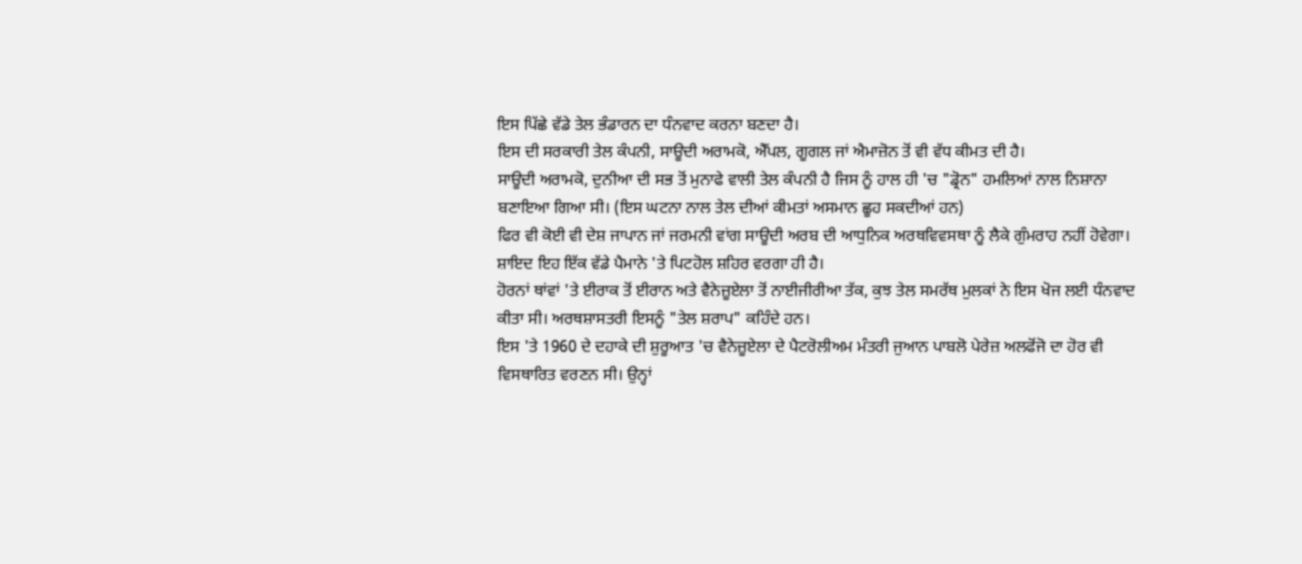ਇਸ ਪਿੱਛੇ ਵੱਡੇ ਤੇਲ ਭੰਡਾਰਨ ਦਾ ਧੰਨਵਾਦ ਕਰਨਾ ਬਣਦਾ ਹੈ।
ਇਸ ਦੀ ਸਰਕਾਰੀ ਤੇਲ ਕੰਪਨੀ, ਸਾਊਦੀ ਅਰਾਮਕੋ, ਐੱਪਲ, ਗੂਗਲ ਜਾਂ ਐਮਾਜ਼ੋਨ ਤੋਂ ਵੀ ਵੱਧ ਕੀਮਤ ਦੀ ਹੈ।
ਸਾਊਦੀ ਅਰਾਮਕੋ, ਦੁਨੀਆ ਦੀ ਸਭ ਤੋਂ ਮੁਨਾਫੇ ਵਾਲੀ ਤੇਲ ਕੰਪਨੀ ਹੈ ਜਿਸ ਨੂੰ ਹਾਲ ਹੀ 'ਚ "ਡ੍ਰੋਨ" ਹਮਲਿਆਂ ਨਾਲ ਨਿਸ਼ਾਨਾ ਬਣਾਇਆ ਗਿਆ ਸੀ। (ਇਸ ਘਟਨਾ ਨਾਲ ਤੇਲ ਦੀਆਂ ਕੀਮਤਾਂ ਅਸਮਾਨ ਛੂਹ ਸਕਦੀਆਂ ਹਨ)
ਫਿਰ ਵੀ ਕੋਈ ਵੀ ਦੇਸ਼ ਜਾਪਾਨ ਜਾਂ ਜਰਮਨੀ ਵਾਂਗ ਸਾਊਦੀ ਅਰਬ ਦੀ ਆਧੁਨਿਕ ਅਰਥਵਿਵਸਥਾ ਨੂੰ ਲੈਕੇ ਗੁੰਮਰਾਹ ਨਹੀਂ ਹੋਵੇਗਾ। ਸ਼ਾਇਦ ਇਹ ਇੱਕ ਵੱਡੇ ਪੈਮਾਨੇ 'ਤੇ ਪਿਟਹੋਲ ਸ਼ਹਿਰ ਵਰਗਾ ਹੀ ਹੈ।
ਹੋਰਨਾਂ ਥਾਂਵਾਂ 'ਤੇ ਈਰਾਕ ਤੋਂ ਈਰਾਨ ਅਤੇ ਵੈਨੇਜ਼ੂਏਲਾ ਤੋਂ ਨਾਈਜੀਰੀਆ ਤੱਕ, ਕੁਝ ਤੇਲ ਸਮਰੱਥ ਮੁਲਕਾਂ ਨੇ ਇਸ ਖੋਜ ਲਈ ਧੰਨਵਾਦ ਕੀਤਾ ਸੀ। ਅਰਥਸ਼ਾਸਤਰੀ ਇਸਨੂੰ "ਤੇਲ ਸ਼ਰਾਪ" ਕਹਿੰਦੇ ਹਨ।
ਇਸ 'ਤੇ 1960 ਦੇ ਦਹਾਕੇ ਦੀ ਸ਼ੁਰੂਆਤ 'ਚ ਵੈਨੇਜ਼ੂਏਲਾ ਦੇ ਪੈਟਰੋਲੀਅਮ ਮੰਤਰੀ ਜੁਆਨ ਪਾਬਲੋ ਪੇਰੇਜ਼ ਅਲਫੋਂਜੋ ਦਾ ਹੋਰ ਵੀ ਵਿਸਥਾਰਿਤ ਵਰਣਨ ਸੀ। ਉਨ੍ਹਾਂ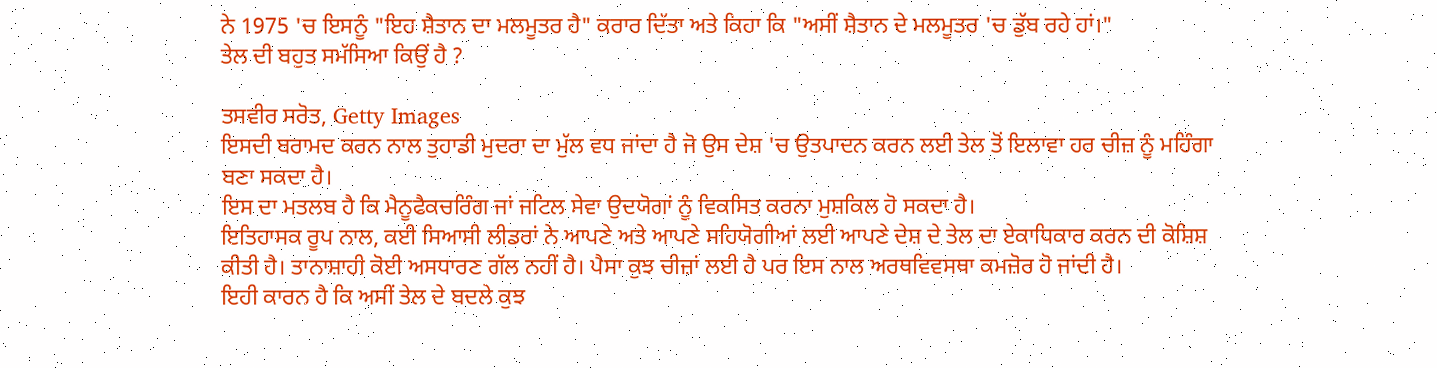ਨੇ 1975 'ਚ ਇਸਨੂੰ "ਇਹ ਸ਼ੈਤਾਨ ਦਾ ਮਲਮੂਤਰ ਹੈ" ਕਰਾਰ ਦਿੱਤਾ ਅਤੇ ਕਿਹਾ ਕਿ "ਅਸੀਂ ਸ਼ੈਤਾਨ ਦੇ ਮਲਮੂਤਰ 'ਚ ਡੁੱਬ ਰਹੇ ਹਾਂ।"
ਤੇਲ ਦੀ ਬਹੁਤ ਸਮੱਸਿਆ ਕਿਉਂ ਹੈ ?

ਤਸਵੀਰ ਸਰੋਤ, Getty Images
ਇਸਦੀ ਬਰਾਮਦ ਕਰਨ ਨਾਲ ਤੁਹਾਡੀ ਮੁਦਰਾ ਦਾ ਮੁੱਲ ਵਧ ਜਾਂਦਾ ਹੈ ਜੋ ਉਸ ਦੇਸ਼ 'ਚ ਉਤਪਾਦਨ ਕਰਨ ਲਈ ਤੇਲ ਤੋਂ ਇਲਾਵਾ ਹਰ ਚੀਜ਼ ਨੂੰ ਮਹਿੰਗਾ ਬਣਾ ਸਕਦਾ ਹੈ।
ਇਸ ਦਾ ਮਤਲਬ ਹੈ ਕਿ ਮੈਨੂਫੈਕਚਰਿੰਗ ਜਾਂ ਜਟਿਲ ਸੇਵਾ ਉਦਯੋਗਾਂ ਨੂੰ ਵਿਕਸਿਤ ਕਰਨਾ ਮੁਸ਼ਕਿਲ ਹੋ ਸਕਦਾ ਹੈ।
ਇਤਿਹਾਸਕ ਰੂਪ ਨਾਲ, ਕਈ ਸਿਆਸੀ ਲੀਡਰਾਂ ਨੇ ਆਪਣੇ ਅਤੇ ਆਪਣੇ ਸਹਿਯੋਗੀਆਂ ਲਈ ਆਪਣੇ ਦੇਸ਼ ਦੇ ਤੇਲ ਦਾ ਏਕਾਧਿਕਾਰ ਕਰਨ ਦੀ ਕੋਸ਼ਿਸ਼ ਕੀਤੀ ਹੈ। ਤਾਨਾਸ਼ਾਹੀ ਕੋਈ ਅਸਧਾਰਣ ਗੱਲ ਨਹੀਂ ਹੈ। ਪੈਸਾ ਕੁਝ ਚੀਜ਼ਾਂ ਲਈ ਹੈ ਪਰ ਇਸ ਨਾਲ ਅਰਥਵਿਵਸਥਾ ਕਮਜ਼ੋਰ ਹੋ ਜਾਂਦੀ ਹੈ।
ਇਹੀ ਕਾਰਨ ਹੈ ਕਿ ਅਸੀਂ ਤੇਲ ਦੇ ਬਦਲੇ ਕੁਝ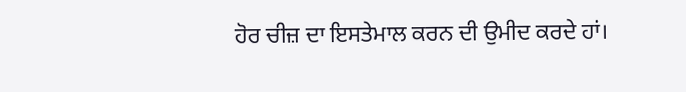ਹੋਰ ਚੀਜ਼ ਦਾ ਇਸਤੇਮਾਲ ਕਰਨ ਦੀ ਉਮੀਦ ਕਰਦੇ ਹਾਂ।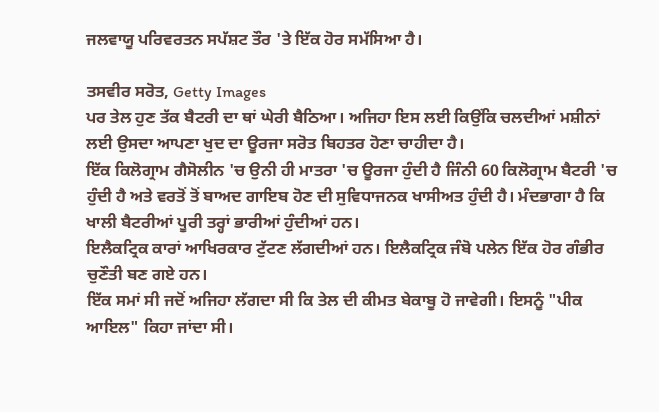ਜਲਵਾਯੂ ਪਰਿਵਰਤਨ ਸਪੱਸ਼ਟ ਤੌਰ 'ਤੇ ਇੱਕ ਹੋਰ ਸਮੱਸਿਆ ਹੈ।

ਤਸਵੀਰ ਸਰੋਤ, Getty Images
ਪਰ ਤੇਲ ਹੁਣ ਤੱਕ ਬੈਟਰੀ ਦਾ ਥਾਂ ਘੇਰੀ ਬੈਠਿਆ। ਅਜਿਹਾ ਇਸ ਲਈ ਕਿਉਂਕਿ ਚਲਦੀਆਂ ਮਸ਼ੀਨਾਂ ਲਈ ਉਸਦਾ ਆਪਣਾ ਖੁਦ ਦਾ ਊਰਜਾ ਸਰੋਤ ਬਿਹਤਰ ਹੋਣਾ ਚਾਹੀਦਾ ਹੈ।
ਇੱਕ ਕਿਲੋਗ੍ਰਾਮ ਗੈਸੋਲੀਨ 'ਚ ਉਨੀ ਹੀ ਮਾਤਰਾ 'ਚ ਊਰਜਾ ਹੁੰਦੀ ਹੈ ਜਿੰਨੀ 60 ਕਿਲੋਗ੍ਰਾਮ ਬੈਟਰੀ 'ਚ ਹੁੰਦੀ ਹੈ ਅਤੇ ਵਰਤੋਂ ਤੋਂ ਬਾਅਦ ਗਾਇਬ ਹੋਣ ਦੀ ਸੁਵਿਧਾਜਨਕ ਖਾਸੀਅਤ ਹੁੰਦੀ ਹੈ। ਮੰਦਭਾਗਾ ਹੈ ਕਿ ਖਾਲੀ ਬੈਟਰੀਆਂ ਪੂਰੀ ਤਰ੍ਹਾਂ ਭਾਰੀਆਂ ਹੁੰਦੀਆਂ ਹਨ।
ਇਲੈਕਟ੍ਰਿਕ ਕਾਰਾਂ ਆਖਿਰਕਾਰ ਟੁੱਟਣ ਲੱਗਦੀਆਂ ਹਨ। ਇਲੈਕਟ੍ਰਿਕ ਜੰਬੋ ਪਲੇਨ ਇੱਕ ਹੋਰ ਗੰਭੀਰ ਚੁਣੌਤੀ ਬਣ ਗਏ ਹਨ।
ਇੱਕ ਸਮਾਂ ਸੀ ਜਦੋਂ ਅਜਿਹਾ ਲੱਗਦਾ ਸੀ ਕਿ ਤੇਲ ਦੀ ਕੀਮਤ ਬੇਕਾਬੂ ਹੋ ਜਾਵੇਗੀ। ਇਸਨੂੰ "ਪੀਕ ਆਇਲ" ਕਿਹਾ ਜਾਂਦਾ ਸੀ।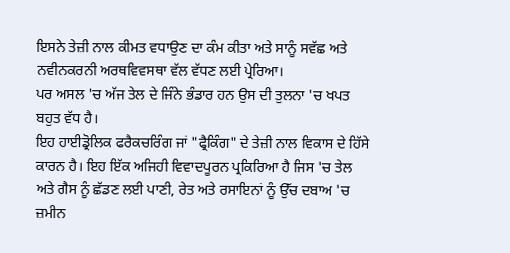ਇਸਨੇ ਤੇਜ਼ੀ ਨਾਲ ਕੀਮਤ ਵਧਾਉਣ ਦਾ ਕੰਮ ਕੀਤਾ ਅਤੇ ਸਾਨੂੰ ਸਵੱਛ ਅਤੇ ਨਵੀਨਕਰਨੀ ਅਰਥਵਿਵਸਥਾ ਵੱਲ ਵੱਧਣ ਲਈ ਪ੍ਰੇਰਿਆ।
ਪਰ ਅਸਲ 'ਚ ਅੱਜ ਤੇਲ ਦੇ ਜਿੰਨੇ ਭੰਡਾਰ ਹਨ ਉਸ ਦੀ ਤੁਲਨਾ 'ਚ ਖਪਤ ਬਹੁਤ ਵੱਧ ਹੈ।
ਇਹ ਹਾਈਡ੍ਰੋਲਿਕ ਫਰੈਕਚਰਿੰਗ ਜਾਂ "ਫ੍ਰੈਕਿੰਗ" ਦੇ ਤੇਜ਼ੀ ਨਾਲ ਵਿਕਾਸ ਦੇ ਹਿੱਸੇ ਕਾਰਨ ਹੈ। ਇਹ ਇੱਕ ਅਜਿਹੀ ਵਿਵਾਦਪੂਰਨ ਪ੍ਰਕਿਰਿਆ ਹੈ ਜਿਸ 'ਚ ਤੇਲ ਅਤੇ ਗੈਸ ਨੂੰ ਛੱਡਣ ਲਈ ਪਾਣੀ, ਰੇਤ ਅਤੇ ਰਸਾਇਨਾਂ ਨੂੰ ਉੱਚ ਦਬਾਅ 'ਚ ਜ਼ਮੀਨ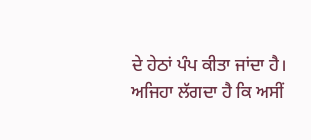ਦੇ ਹੇਠਾਂ ਪੰਪ ਕੀਤਾ ਜਾਂਦਾ ਹੈ।
ਅਜਿਹਾ ਲੱਗਦਾ ਹੈ ਕਿ ਅਸੀਂ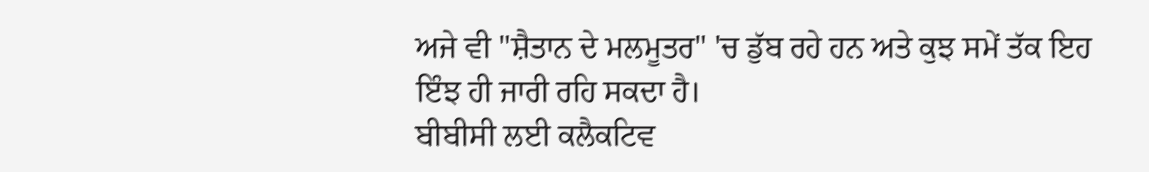ਅਜੇ ਵੀ "ਸ਼ੈਤਾਨ ਦੇ ਮਲਮੂਤਰ" 'ਚ ਡੁੱਬ ਰਹੇ ਹਨ ਅਤੇ ਕੁਝ ਸਮੇਂ ਤੱਕ ਇਹ ਇੰਝ ਹੀ ਜਾਰੀ ਰਹਿ ਸਕਦਾ ਹੈ।
ਬੀਬੀਸੀ ਲਈ ਕਲੈਕਟਿਵ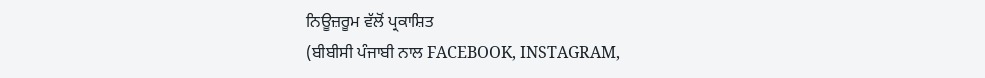ਨਿਊਜ਼ਰੂਮ ਵੱਲੋਂ ਪ੍ਰਕਾਸ਼ਿਤ
(ਬੀਬੀਸੀ ਪੰਜਾਬੀ ਨਾਲ FACEBOOK, INSTAGRAM,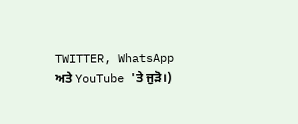TWITTER, WhatsApp ਅਤੇ YouTube 'ਤੇ ਜੁੜੋ।)